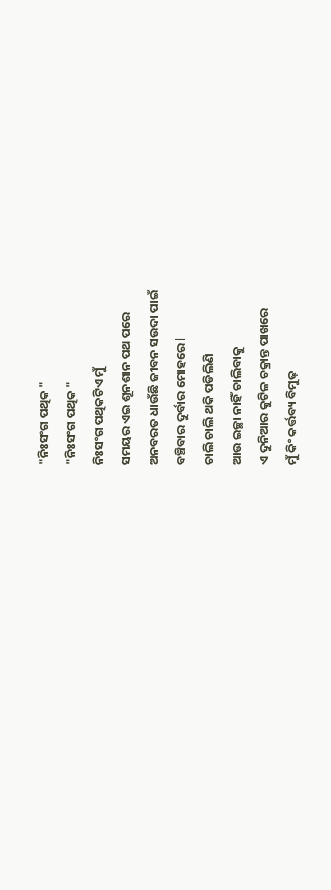"ନିଃସଂଗ ପଥିକ "
"ନିଃସଂଗ ପଥିକ "
ନିଃସଂଗ ପଥିକଟିଏ ମୁଁ
ସମୟର ଏଇ ଶୂନଶାନ ପଥ ପରେ
ଅନବରତ ଧାଉଁଛି ଜୀବନ ସଉଦା ପାଇଁ
ବଞ୍ଚିବାର ଦୁର୍ବାର ମୋହରେ l
ଚାଲି ଚାଲି ଥକି ପଡିଲିଣି
ଆଉ ଇଚ୍ଛା ନାହିଁ ଚାଲିବାକୁ
ଏ ଦୁନିଆର କୁଟିଳ ଚକ୍ରାନ୍ତ ପାଖରେ
ମୁଁ କିଂ କର୍ତ୍ତବ୍ୟ ବିମୁଢ଼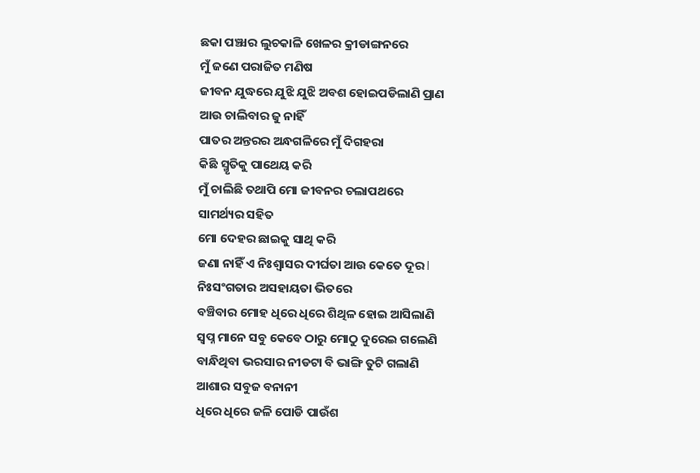ଛକା ପଞ୍ଝାର ଲୁଚକାଳି ଖେଳର କ୍ରୀଡାଙ୍ଗନରେ
ମୁଁ ଜଣେ ପରାଜିତ ମଣିଷ
ଜୀବନ ଯୁଦ୍ଧରେ ଯୁଝି ଯୁଝି ଅବଶ ହୋଇପଡିଲାଣି ପ୍ରାଣ
ଆଉ ଚାଲିବାର ଜୁ ନାହିଁ
ପାତର ଅନ୍ତରର ଅନ୍ଧଗଳିରେ ମୁଁ ଦିଗହରା
କିଛି ସ୍ମୃତିକୁ ପାଥେୟ କରି
ମୁଁ ଚାଲିଛି ତଥାପି ମୋ ଜୀବନର ଚଲାପଥରେ
ସାମର୍ଥ୍ୟର ସହିତ
ମୋ ଦେହର ଛାଇକୁ ସାଥି କରି
ଜଣା ନାହିଁ ଏ ନିଃଶ୍ୱାସର ଦୀର୍ଘତା ଆଉ କେତେ ଦୂର l
ନିଃସଂଗତାର ଅସହାୟତା ଭିତରେ
ବଞ୍ଚିବାର ମୋହ ଧିରେ ଧିରେ ଶିଥିଳ ହୋଇ ଆସିଲାଣି
ସ୍ୱପ୍ନ ମାନେ ସବୁ କେବେ ଠାରୁ ମୋଠୁ ଦୁରେଇ ଗଲେଣି
ବାନ୍ଧିଥିବା ଭରସାର ନୀଡଟା ବି ଭାଙ୍ଗି ତୁଟି ଗଲାଣି
ଆଶାର ସବୁଜ ବନାନୀ
ଧିରେ ଧିରେ ଜଳି ପୋଡି ପାଉଁଶ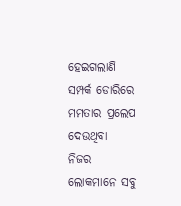ହେଇଗଲାଣି
ସମ୍ପର୍କ ଡୋରିରେ ମମତାର ପ୍ରଲେପ ଦେଉଥିବା
ନିଜର ଲୋକମାନେ ସବୁ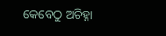କେବେଠୁ ଅଚିହ୍ନା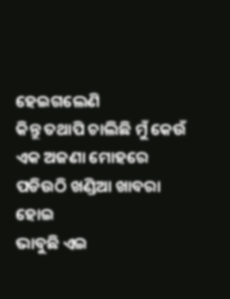ହେଇଗଲେଣି
କିନ୍ତୁ ତଥାପି ଚାଲିଛି ମୁଁ କେଉଁ ଏକ ଅଜଣା ମୋହରେ
ପଡିଉଠି ଖଣ୍ଡିଆ ଖାବରା ହୋଇ
ଭାବୁଛି ଏଇ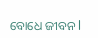ବୋଧେ ଜୀବନ l